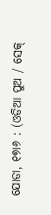ଯୋଡା, ୧୭ା୬ : (ଓଡିଆ ପୁଅ / ସେକ୍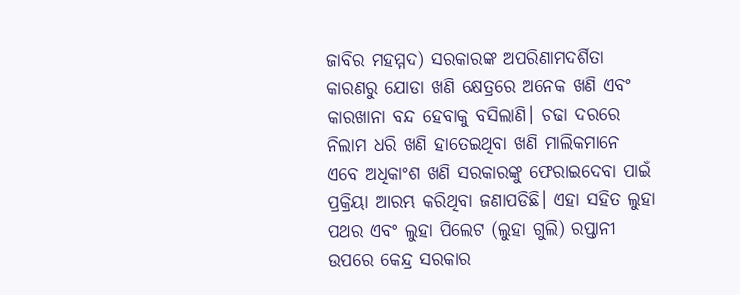ଜାବିର ମହମ୍ମଦ) ସରକାରଙ୍କ ଅପରିଣାମଦର୍ଶିତା କାରଣରୁ ଯୋଡା ଖଣି କ୍ଷେତ୍ରରେ ଅନେକ ଖଣି ଏବଂ କାରଖାନା ବନ୍ଦ ହେବାକୁ ବସିଲାଣି। ଚଢା ଦରରେ ନିଲାମ ଧରି ଖଣି ହାତେଇଥିବା ଖଣି ମାଲିକମାନେ ଏବେ ଅଧିକାଂଶ ଖଣି ସରକାରଙ୍କୁ ଫେରାଇଦେବା ପାଇଁ ପ୍ରକ୍ରିୟା ଆରମ୍ଭ କରିଥିବା ଜଣାପଡିଛି। ଏହା ସହିତ ଲୁହା ପଥର ଏବଂ ଲୁହା ପିଲେଟ (ଲୁହା ଗୁଲି) ରପ୍ତାନୀ ଉପରେ କେନ୍ଦ୍ର ସରକାର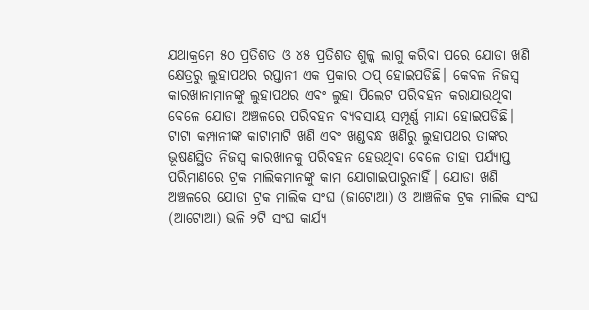ଯଥାକ୍ରମେ ୫୦ ପ୍ରତିଶତ ଓ ୪୫ ପ୍ରତିଶତ ଶୁଳ୍କ ଲାଗୁ କରିବା ପରେ ଯୋଡା ଖଣି କ୍ଷେତ୍ରରୁ ଲୁହାପଥର ରପ୍ତାନୀ ଏକ ପ୍ରକାର ଠପ୍ ହୋଇପଡିଛି। କେବଳ ନିଜସ୍ୱ କାରଖାନାମାନଙ୍କୁ ଲୁହାପଥର ଏବଂ ଲୁହା ପିଲେଟ ପରିବହନ କରାଯାଉଥିବା ବେଳେ ଯୋଡା ଅଞ୍ଚଳରେ ପରିବହନ ବ୍ୟବସାୟ ସମ୍ପୂର୍ଣ୍ଣ ମାନ୍ଦା ହୋଇପଡିଛି। ଟାଟା କମ୍ପାନୀଙ୍କ କାଟାମାଟି ଖଣି ଏବଂ ଖଣ୍ଡବନ୍ଧ ଖଣିରୁ ଲୁହାପଥର ତାଙ୍କର ଭୂଷଣସ୍ଥିତ ନିଜସ୍ୱ କାରଖାନକୁ ପରିବହନ ହେଉଥିବା ବେଳେ ତାହା ପର୍ଯ୍ୟାପ୍ତ ପରିମାଣରେ ଟ୍ରକ ମାଲିକମାନଙ୍କୁ କାମ ଯୋଗାଇପାରୁନାହିଁ। ଯୋଡା ଖଣି ଅଞ୍ଚଳରେ ଯୋଡା ଟ୍ରକ ମାଲିକ ସଂଘ (ଜାଟୋଆ) ଓ ଆଞ୍ଚଳିକ ଟ୍ରକ ମାଲିକ ସଂଘ (ଆଟୋଆ) ଭଳି ୨ଟି ସଂଘ କାର୍ଯ୍ୟ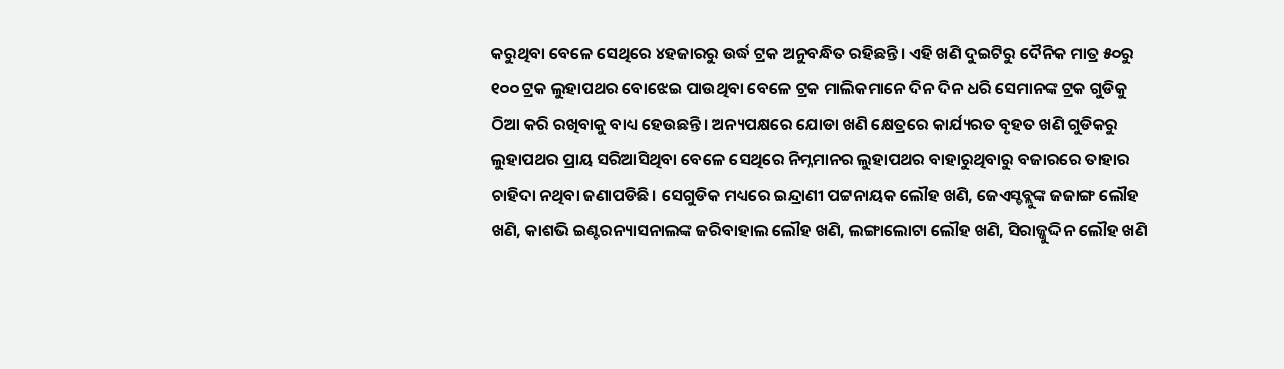କରୁଥିବା ବେଳେ ସେଥିରେ ୪ହଜାରରୁ ଉର୍ଦ୍ଧ ଟ୍ରକ ଅନୁବନ୍ଧିତ ରହିଛନ୍ତି। ଏହି ଖଣି ଦୁଇଟିରୁ ଦୈନିକ ମାତ୍ର ୫୦ରୁ ୧୦୦ ଟ୍ରକ ଲୁହାପଥର ବୋଝେଇ ପାଉଥିବା ବେଳେ ଟ୍ରକ ମାଲିକମାନେ ଦିନ ଦିନ ଧରି ସେମାନଙ୍କ ଟ୍ରକ ଗୁଡିକୁ ଠିଆ କରି ରଖିବାକୁ ବାଧ୍ୟ ହେଉଛନ୍ତି। ଅନ୍ୟପକ୍ଷରେ ଯୋଡା ଖଣି କ୍ଷେତ୍ରରେ କାର୍ଯ୍ୟରତ ବୃହତ ଖଣି ଗୁଡିକରୁ ଲୁହାପଥର ପ୍ରାୟ ସରିଆସିଥିବା ବେଳେ ସେଥିରେ ନିମ୍ନମାନର ଲୁହାପଥର ବାହାରୁଥିବାରୁ ବଜାରରେ ତାହାର ଚାହିଦା ନଥିବା ଜଣାପଡିଛି। ସେଗୁଡିକ ମଧ୍ୟରେ ଇନ୍ଦ୍ରାଣୀ ପଟ୍ଟନାୟକ ଲୌହ ଖଣି, ଜେଏସ୍ଡବ୍ଲୁଙ୍କ ଜଜାଙ୍ଗ ଲୌହ ଖଣି, କାଶଭି ଇଣ୍ଟରନ୍ୟାସନାଲଙ୍କ ଜରିବାହାଲ ଲୌହ ଖଣି, ଲଙ୍ଗାଲୋଟା ଲୌହ ଖଣି, ସିରାଜ୍ଜୁଦ୍ଦିନ ଲୌହ ଖଣି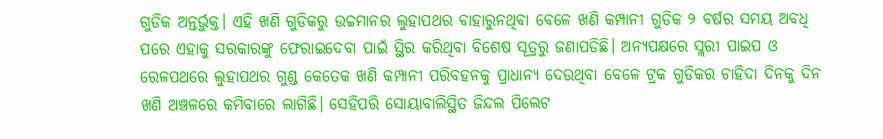ଗୁଡିକ ଅନ୍ତର୍ଭୁକ୍ତ। ଏହି ଖଣି ଗୁଡିକରୁ ଉଚ୍ଚମାନର ଲୁହାପଥର ବାହାରୁନଥିବା ବେଳେ ଖଣି କମ୍ପାନୀ ଗୁଡିକ ୨ ବର୍ଷର ସମୟ ଅବଧି ପରେ ଏହାକୁ ସରକାରଙ୍କୁ ଫେରାଇଦେବା ପାଇଁ ସ୍ଥିର କରିଥିବା ବିଶେଷ ସୂତ୍ରରୁ ଜଣାପଡିଛି। ଅନ୍ୟପକ୍ଷରେ ସ୍ଲରୀ ପାଇପ ଓ ରେଳପଥରେ ଲୁହାପଥର ଗୁଣ୍ଡ କେତେକ ଖଣି କମ୍ପାନୀ ପରିବହନକୁ ପ୍ରାଧାନ୍ୟ ଦେଉଥିବା ବେଳେ ଟ୍ରକ ଗୁଡିକର ଚାହିଦା ଦିନକୁ ଦିନ ଖଣି ଅଞ୍ଚଳରେ କମିବାରେ ଲାଗିଛି। ସେହିପରି ସୋୟାବାଲିସ୍ଥିତ ଜିନ୍ଦଲ ପିଲେଟ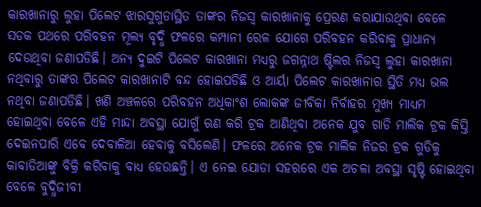କାରଖାନାରୁ ଲୁହା ପିଲେଟ ଝାରସୁଗୁଡାସ୍ଥିତ ତାଙ୍କର ନିଜସ୍ୱ କାରଖାନାକୁ ପ୍ରେରଣ କରାଯାଉଥିବା ବେଳେ ସଡକ ପଥରେ ପରିବହନ ମୂଲ୍ୟ ବୃଦ୍ଧି ଫଳରେ କମ୍ପାନୀ ରେଳ ଯୋଗେ ପରିବହନ କରିବାକୁ ପ୍ରାଧାନ୍ୟ ଦେଉଥିବା ଜଣାପଡିଛି। ଅନ୍ୟ ଦୁଇଟି ପିଲେଟ କାରଖାନା ମଧ୍ୟରୁ ଜଗନ୍ନାଥ ଷ୍ଟିଲର ନିଜସ୍ୱ ଲୁହା କାରଖାନା ନଥିବାରୁ ତାଙ୍କର ପିଲେଟ କାରଖାନାଟି ବନ୍ଦ ହୋଇପଡିଛି ଓ ଆର୍ୟା ପିଲେଟ କାରଖାନାର ସ୍ଥିତି ମଧ୍ୟ ଭଲ ନଥିବା ଜଣାପଡିଛି। ଖଣି ଅଞ୍ଚଳରେ ପରିବହନ ଅଧିକାଂଶ ଲୋକଙ୍କ ଜୀବିକା ନିର୍ବାହର ମୁଖ୍ୟ ମାଧ୍ୟମ ହୋଇଥିବା ବେଳେ ଏହି ମାନ୍ଦା ଅବସ୍ଥା ଯୋଗୁଁ ଋଣ କରି ଟ୍ରକ ଆଣିଥିବା ଅନେକ ଯୁବ ଗାଡି ମାଲିକ ଟ୍ରକ କିସ୍ତି ଦେଇନପାରି ଏବେ ଦେବାଳିଆ ହେବାକୁ ବସିଲେଣି। ଫଳରେ ଅନେକ ଟ୍ରକ ମାଲିକ ନିଜର ଟ୍ରକ ଗୁଡିକୁ କାବାଡିଆଙ୍କୁ ବିକ୍ରି କରିବାକୁ ବାଧ୍ୟ ହେଉଛନ୍ତି। ଏ ନେଇ ଯୋଡା ସହରରେ ଏକ ଅଚଳା ଅବସ୍ଥା ସୃଷ୍ଟି ହୋଇଥିବା ବେଳେ ବୁଦ୍ଧିଜୀବୀ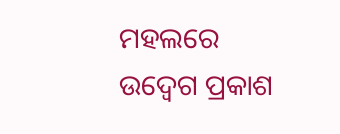ମହଲରେ ଉଦ୍ବେଗ ପ୍ରକାଶ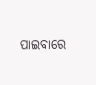ପାଇବାରେ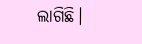ଲାଗିଛି।